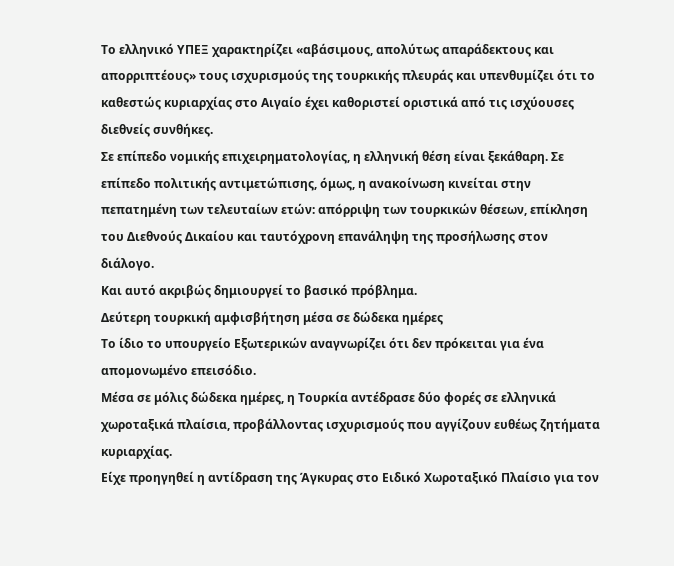Το ελληνικό ΥΠΕΞ χαρακτηρίζει «αβάσιμους, απολύτως απαράδεκτους και απορριπτέους» τους ισχυρισμούς της τουρκικής πλευράς και υπενθυμίζει ότι το καθεστώς κυριαρχίας στο Αιγαίο έχει καθοριστεί οριστικά από τις ισχύουσες διεθνείς συνθήκες.
Σε επίπεδο νομικής επιχειρηματολογίας, η ελληνική θέση είναι ξεκάθαρη. Σε επίπεδο πολιτικής αντιμετώπισης, όμως, η ανακοίνωση κινείται στην πεπατημένη των τελευταίων ετών: απόρριψη των τουρκικών θέσεων, επίκληση του Διεθνούς Δικαίου και ταυτόχρονη επανάληψη της προσήλωσης στον διάλογο.
Και αυτό ακριβώς δημιουργεί το βασικό πρόβλημα.
Δεύτερη τουρκική αμφισβήτηση μέσα σε δώδεκα ημέρες
Το ίδιο το υπουργείο Εξωτερικών αναγνωρίζει ότι δεν πρόκειται για ένα απομονωμένο επεισόδιο.
Μέσα σε μόλις δώδεκα ημέρες, η Τουρκία αντέδρασε δύο φορές σε ελληνικά χωροταξικά πλαίσια, προβάλλοντας ισχυρισμούς που αγγίζουν ευθέως ζητήματα κυριαρχίας.
Είχε προηγηθεί η αντίδραση της Άγκυρας στο Ειδικό Χωροταξικό Πλαίσιο για τον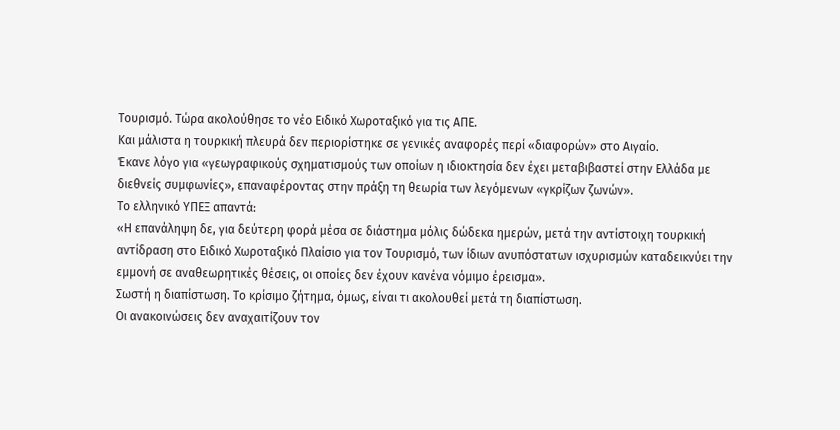Τουρισμό. Τώρα ακολούθησε το νέο Ειδικό Χωροταξικό για τις ΑΠΕ.
Και μάλιστα η τουρκική πλευρά δεν περιορίστηκε σε γενικές αναφορές περί «διαφορών» στο Αιγαίο.
Έκανε λόγο για «γεωγραφικούς σχηματισμούς των οποίων η ιδιοκτησία δεν έχει μεταβιβαστεί στην Ελλάδα με διεθνείς συμφωνίες», επαναφέροντας στην πράξη τη θεωρία των λεγόμενων «γκρίζων ζωνών».
Το ελληνικό ΥΠΕΞ απαντά:
«Η επανάληψη δε, για δεύτερη φορά μέσα σε διάστημα μόλις δώδεκα ημερών, μετά την αντίστοιχη τουρκική αντίδραση στο Ειδικό Χωροταξικό Πλαίσιο για τον Τουρισμό, των ίδιων ανυπόστατων ισχυρισμών καταδεικνύει την εμμονή σε αναθεωρητικές θέσεις, οι οποίες δεν έχουν κανένα νόμιμο έρεισμα».
Σωστή η διαπίστωση. Το κρίσιμο ζήτημα, όμως, είναι τι ακολουθεί μετά τη διαπίστωση.
Οι ανακοινώσεις δεν αναχαιτίζουν τον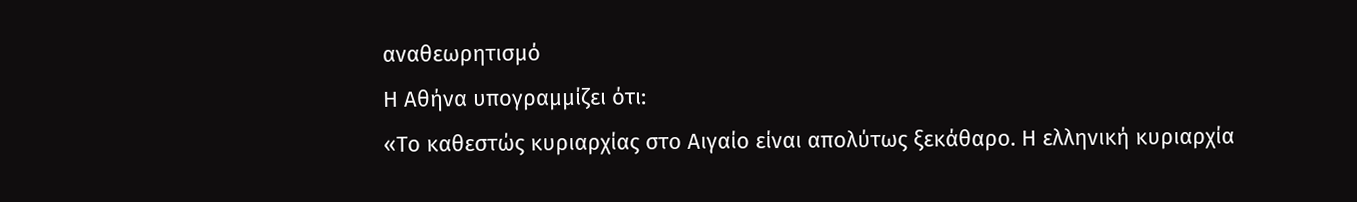αναθεωρητισμό
Η Αθήνα υπογραμμίζει ότι:
«Το καθεστώς κυριαρχίας στο Αιγαίο είναι απολύτως ξεκάθαρο. Η ελληνική κυριαρχία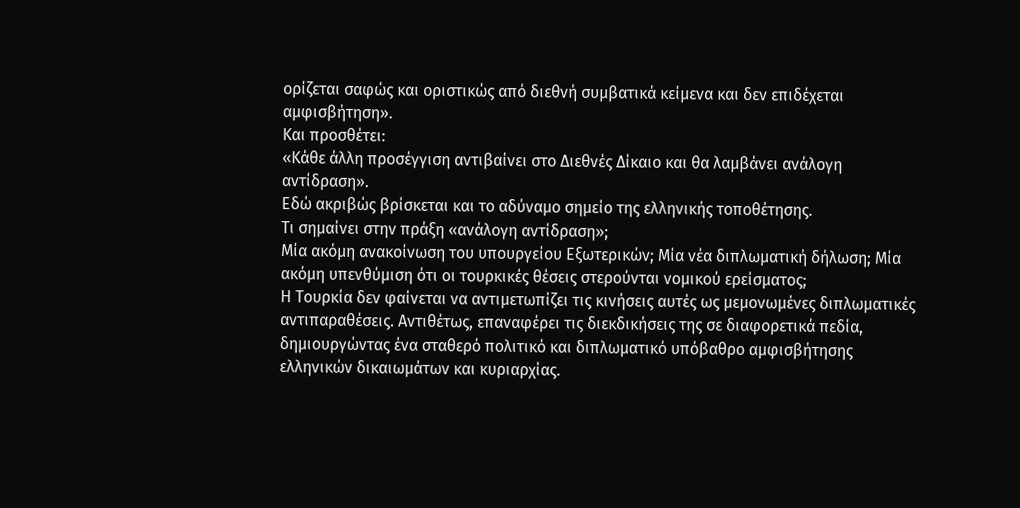ορίζεται σαφώς και οριστικώς από διεθνή συμβατικά κείμενα και δεν επιδέχεται αμφισβήτηση».
Και προσθέτει:
«Κάθε άλλη προσέγγιση αντιβαίνει στο Διεθνές Δίκαιο και θα λαμβάνει ανάλογη αντίδραση».
Εδώ ακριβώς βρίσκεται και το αδύναμο σημείο της ελληνικής τοποθέτησης.
Τι σημαίνει στην πράξη «ανάλογη αντίδραση»;
Μία ακόμη ανακοίνωση του υπουργείου Εξωτερικών; Μία νέα διπλωματική δήλωση; Μία ακόμη υπενθύμιση ότι οι τουρκικές θέσεις στερούνται νομικού ερείσματος;
Η Τουρκία δεν φαίνεται να αντιμετωπίζει τις κινήσεις αυτές ως μεμονωμένες διπλωματικές αντιπαραθέσεις. Αντιθέτως, επαναφέρει τις διεκδικήσεις της σε διαφορετικά πεδία, δημιουργώντας ένα σταθερό πολιτικό και διπλωματικό υπόβαθρο αμφισβήτησης ελληνικών δικαιωμάτων και κυριαρχίας.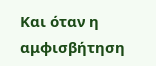Και όταν η αμφισβήτηση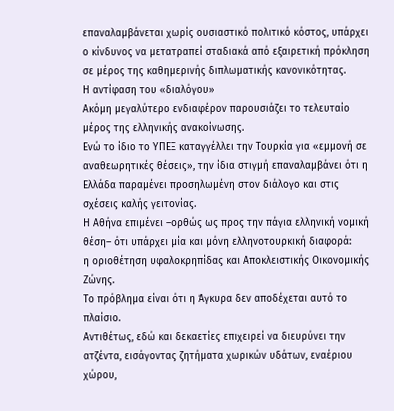επαναλαμβάνεται χωρίς ουσιαστικό πολιτικό κόστος, υπάρχει ο κίνδυνος να μετατραπεί σταδιακά από εξαιρετική πρόκληση σε μέρος της καθημερινής διπλωματικής κανονικότητας.
Η αντίφαση του «διαλόγου»
Ακόμη μεγαλύτερο ενδιαφέρον παρουσιάζει το τελευταίο μέρος της ελληνικής ανακοίνωσης.
Ενώ το ίδιο το ΥΠΕΞ καταγγέλλει την Τουρκία για «εμμονή σε αναθεωρητικές θέσεις», την ίδια στιγμή επαναλαμβάνει ότι η Ελλάδα παραμένει προσηλωμένη στον διάλογο και στις σχέσεις καλής γειτονίας.
Η Αθήνα επιμένει –ορθώς ως προς την πάγια ελληνική νομική θέση– ότι υπάρχει μία και μόνη ελληνοτουρκική διαφορά:
η οριοθέτηση υφαλοκρηπίδας και Αποκλειστικής Οικονομικής Ζώνης.
Το πρόβλημα είναι ότι η Άγκυρα δεν αποδέχεται αυτό το πλαίσιο.
Αντιθέτως, εδώ και δεκαετίες επιχειρεί να διευρύνει την ατζέντα, εισάγοντας ζητήματα χωρικών υδάτων, εναέριου χώρου,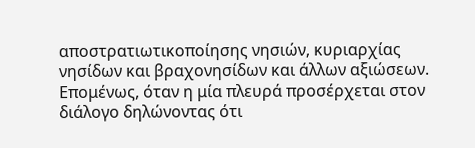αποστρατιωτικοποίησης νησιών, κυριαρχίας νησίδων και βραχονησίδων και άλλων αξιώσεων.
Επομένως, όταν η μία πλευρά προσέρχεται στον διάλογο δηλώνοντας ότι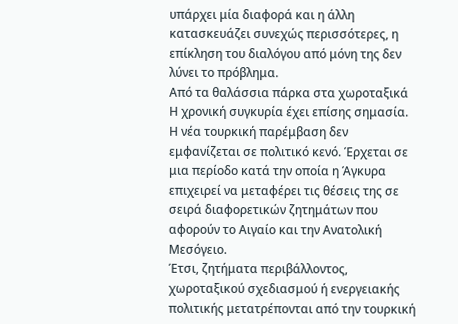υπάρχει μία διαφορά και η άλλη κατασκευάζει συνεχώς περισσότερες, η επίκληση του διαλόγου από μόνη της δεν λύνει το πρόβλημα.
Από τα θαλάσσια πάρκα στα χωροταξικά
Η χρονική συγκυρία έχει επίσης σημασία.
Η νέα τουρκική παρέμβαση δεν εμφανίζεται σε πολιτικό κενό. Έρχεται σε μια περίοδο κατά την οποία η Άγκυρα επιχειρεί να μεταφέρει τις θέσεις της σε σειρά διαφορετικών ζητημάτων που αφορούν το Αιγαίο και την Ανατολική Μεσόγειο.
Έτσι, ζητήματα περιβάλλοντος, χωροταξικού σχεδιασμού ή ενεργειακής πολιτικής μετατρέπονται από την τουρκική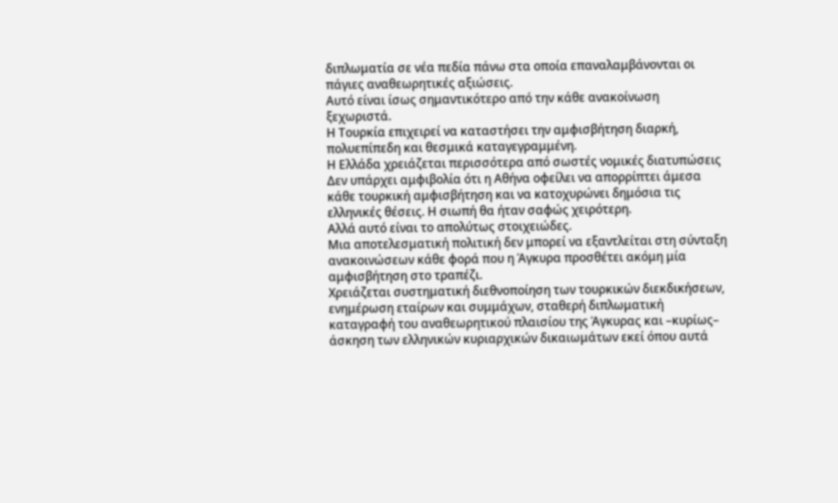διπλωματία σε νέα πεδία πάνω στα οποία επαναλαμβάνονται οι πάγιες αναθεωρητικές αξιώσεις.
Αυτό είναι ίσως σημαντικότερο από την κάθε ανακοίνωση ξεχωριστά.
Η Τουρκία επιχειρεί να καταστήσει την αμφισβήτηση διαρκή, πολυεπίπεδη και θεσμικά καταγεγραμμένη.
Η Ελλάδα χρειάζεται περισσότερα από σωστές νομικές διατυπώσεις
Δεν υπάρχει αμφιβολία ότι η Αθήνα οφείλει να απορρίπτει άμεσα κάθε τουρκική αμφισβήτηση και να κατοχυρώνει δημόσια τις ελληνικές θέσεις. Η σιωπή θα ήταν σαφώς χειρότερη.
Αλλά αυτό είναι το απολύτως στοιχειώδες.
Μια αποτελεσματική πολιτική δεν μπορεί να εξαντλείται στη σύνταξη ανακοινώσεων κάθε φορά που η Άγκυρα προσθέτει ακόμη μία αμφισβήτηση στο τραπέζι.
Χρειάζεται συστηματική διεθνοποίηση των τουρκικών διεκδικήσεων, ενημέρωση εταίρων και συμμάχων, σταθερή διπλωματική καταγραφή του αναθεωρητικού πλαισίου της Άγκυρας και –κυρίως– άσκηση των ελληνικών κυριαρχικών δικαιωμάτων εκεί όπου αυτά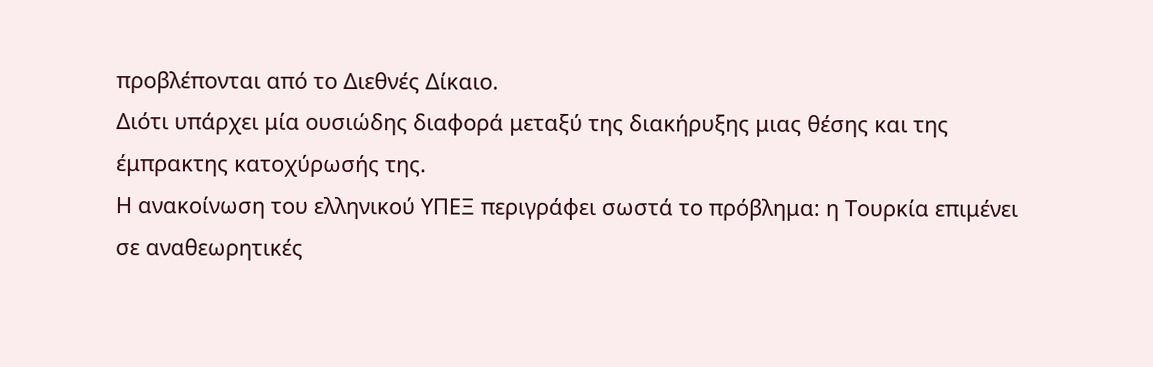προβλέπονται από το Διεθνές Δίκαιο.
Διότι υπάρχει μία ουσιώδης διαφορά μεταξύ της διακήρυξης μιας θέσης και της έμπρακτης κατοχύρωσής της.
Η ανακοίνωση του ελληνικού ΥΠΕΞ περιγράφει σωστά το πρόβλημα: η Τουρκία επιμένει σε αναθεωρητικές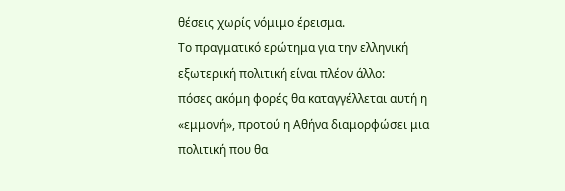θέσεις χωρίς νόμιμο έρεισμα.
Το πραγματικό ερώτημα για την ελληνική εξωτερική πολιτική είναι πλέον άλλο:
πόσες ακόμη φορές θα καταγγέλλεται αυτή η «εμμονή», προτού η Αθήνα διαμορφώσει μια πολιτική που θα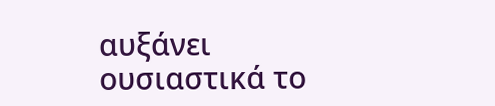αυξάνει ουσιαστικά το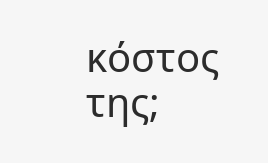κόστος της;